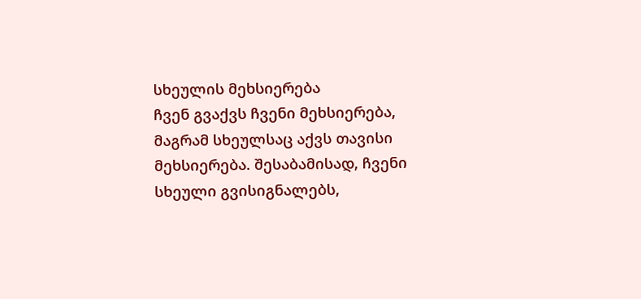სხეულის მეხსიერება
ჩვენ გვაქვს ჩვენი მეხსიერება, მაგრამ სხეულსაც აქვს თავისი მეხსიერება. შესაბამისად, ჩვენი სხეული გვისიგნალებს,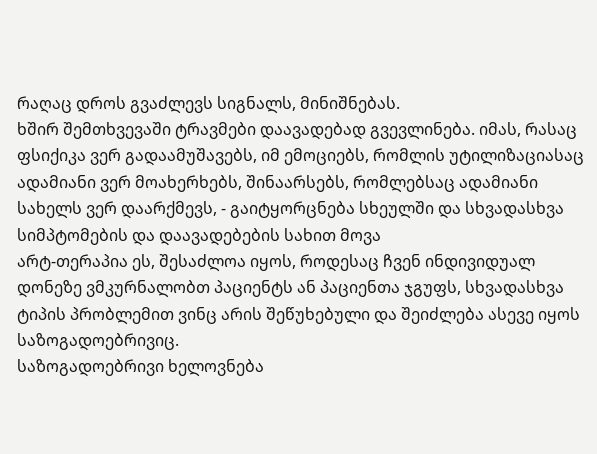რაღაც დროს გვაძლევს სიგნალს, მინიშნებას.
ხშირ შემთხვევაში ტრავმები დაავადებად გვევლინება. იმას, რასაც ფსიქიკა ვერ გადაამუშავებს, იმ ემოციებს, რომლის უტილიზაციასაც ადამიანი ვერ მოახერხებს, შინაარსებს, რომლებსაც ადამიანი სახელს ვერ დაარქმევს, - გაიტყორცნება სხეულში და სხვადასხვა სიმპტომების და დაავადებების სახით მოვა
არტ-თერაპია ეს, შესაძლოა იყოს, როდესაც ჩვენ ინდივიდუალ დონეზე ვმკურნალობთ პაციენტს ან პაციენთა ჯგუფს, სხვადასხვა ტიპის პრობლემით ვინც არის შეწუხებული და შეიძლება ასევე იყოს საზოგადოებრივიც.
საზოგადოებრივი ხელოვნება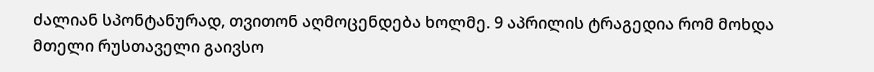ძალიან სპონტანურად, თვითონ აღმოცენდება ხოლმე. 9 აპრილის ტრაგედია რომ მოხდა მთელი რუსთაველი გაივსო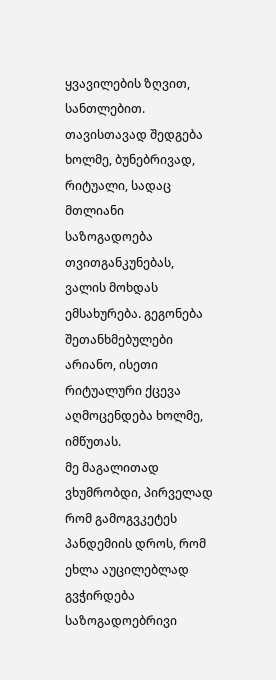ყვავილების ზღვით, სანთლებით. თავისთავად შედგება ხოლმე, ბუნებრივად, რიტუალი, სადაც მთლიანი საზოგადოება თვითგანკუნებას, ვალის მოხდას ემსახურება. გეგონება შეთანხმებულები არიანო, ისეთი რიტუალური ქცევა აღმოცენდება ხოლმე, იმწუთას.
მე მაგალითად ვხუმრობდი, პირველად რომ გამოგვკეტეს პანდემიის დროს, რომ ეხლა აუცილებლად გვჭირდება საზოგადოებრივი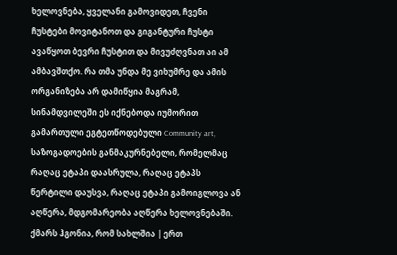ხელოვნება, ყველანი გამოვიდეთ, ჩვენი ჩუსტები მოვიტანოთ და გიგანტური ჩუსტი ავაწყოთ ბევრი ჩუსტით და მივუძღვნათ აი ამ ამბავშთქო. რა თმა უნდა მე ვიხუმრე და ამის ორგანიზება არ დამიწყია მაგრამ, სინამდვილეში ეს იქნებოდა იუმორით გამართული ეგტეთწოდებული Community art, საზოგადოების განმაკურნებელი, რომელმაც რაღაც ეტაპი დაასრულა, რაღაც ეტაპს წერტილი დაუსვა, რაღაც ეტაპი გამოიგლოვა ან აღწერა, მდგომარეობა აღწერა ხელოვნებაში.
ქმარს ჰგონია, რომ სახლშია | ერთ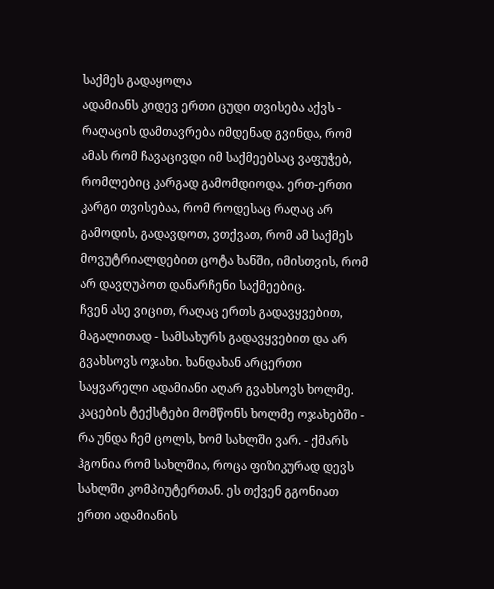საქმეს გადაყოლა
ადამიანს კიდევ ერთი ცუდი თვისება აქვს - რაღაცის დამთავრება იმდენად გვინდა, რომ ამას რომ ჩავაცივდი იმ საქმეებსაც ვაფუჭებ, რომლებიც კარგად გამომდიოდა. ერთ-ერთი კარგი თვისებაა, რომ როდესაც რაღაც არ გამოდის, გადავდოთ, ვთქვათ, რომ ამ საქმეს მოვუტრიალდებით ცოტა ხანში, იმისთვის, რომ არ დავღუპოთ დანარჩენი საქმეებიც.
ჩვენ ასე ვიცით, რაღაც ერთს გადავყვებით, მაგალითად - სამსახურს გადავყვებით და არ გვახსოვს ოჯახი. ხანდახან არცერთი საყვარელი ადამიანი აღარ გვახსოვს ხოლმე.
კაცების ტექსტები მომწონს ხოლმე ოჯახებში - რა უნდა ჩემ ცოლს, ხომ სახლში ვარ. - ქმარს ჰგონია რომ სახლშია, როცა ფიზიკურად დევს სახლში კომპიუტერთან. ეს თქვენ გგონიათ ერთი ადამიანის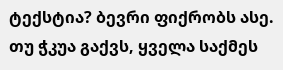ტექსტია? ბევრი ფიქრობს ასე.
თუ ჭკუა გაქვს, ყველა საქმეს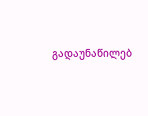გადაუნაწილებ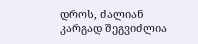დროს, ძალიან კარგად შეგვიძლია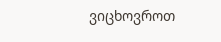ვიცხოვროთ